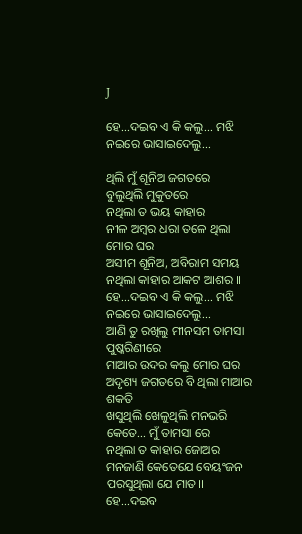J

ହେ...ଦଇବ ଏ କି କଲୁ... ମଝି ନଇରେ ଭାସାଇଦେଲୁ...

ଥିଲି ମୁଁ ଶୂନିଅ ଜଗତରେ
ବୁଲୁଥିଲି ମୁକୁତରେ
ନଥିଲା ତ ଭୟ କାହାର
ନୀଳ ଅମ୍ବର ଧରା ତଳେ ଥିଲା ମୋର ଘର
ଅସୀମ ଶୂନିଅ, ଅବିରାମ ସମୟ
ନଥିଲା କାହାର ଆକଟ ଆଶର ।।
ହେ...ଦଇବ ଏ କି କଲୁ... ମଝି ନଇରେ ଭାସାଇଦେଲୁ...
ଆଣି ତୁ ରଖିଲୁ ମୀନସମ ତାମସା ପୁଷ୍କରିଣୀରେ
ମାଆର ଉଦର କଲୁ ମୋର ଘର
ଅଦୃଶ୍ୟ ଜଗତରେ ବି ଥିଲା ମାଆର ଶକତି
ଖସୁଥିଲି ଖେଳୁଥିଲି ମନଭରି କେତେ... ମୁଁ ତାମସା ରେ
ନଥିଲା ତ କାହାର ଜୋଅର
ମନଜାଣି କେତେଯେ ବେୟଂଜନ
ପରସୁଥିଲା ଯେ ମାତ।।
ହେ...ଦଇବ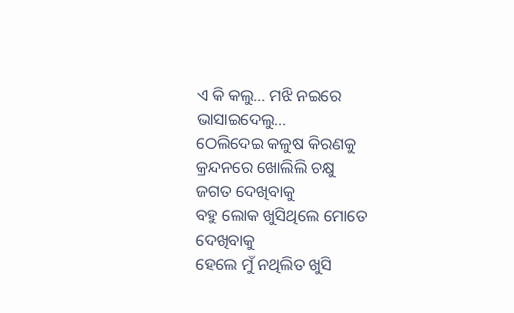ଏ କି କଲୁ... ମଝି ନଇରେ ଭାସାଇଦେଲୁ...
ଠେଲିଦେଇ କଳୁଷ କିରଣକୁ
କ୍ରନ୍ଦନରେ ଖୋଲିଲି ଚକ୍ଷୁ
ଜଗତ ଦେଖିବାକୁ
ବହୁ ଲୋକ ଖୁସିଥିଲେ ମୋତେ ଦେଖିବାକୁ
ହେଲେ ମୁଁ ନଥିଲିତ ଖୁସି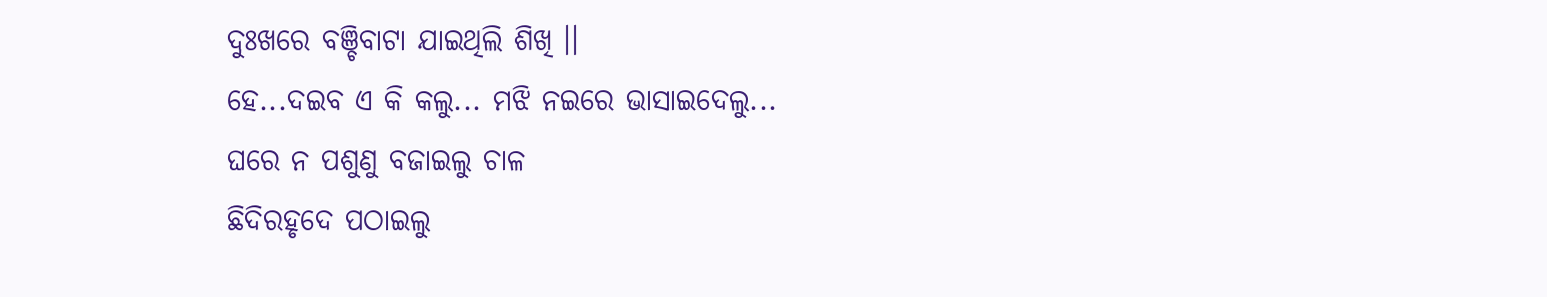ଦୁଃଖରେ ବଞ୍ଚିବାଟା ଯାଇଥିଲି ଶିଖି ।।
ହେ...ଦଇବ ଏ କି କଲୁ... ମଝି ନଇରେ ଭାସାଇଦେଲୁ...
ଘରେ ନ ପଶୁଣୁ ବଜାଇଲୁ ଚାଳ
ଛିଦିରହୃଦେ ପଠାଇଲୁ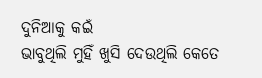ଦୁନିଆକୁ କଇଁ
ଭାବୁଥିଲି ମୁହିଁ ଖୁସି ଦେଉଥିଲି କେତେ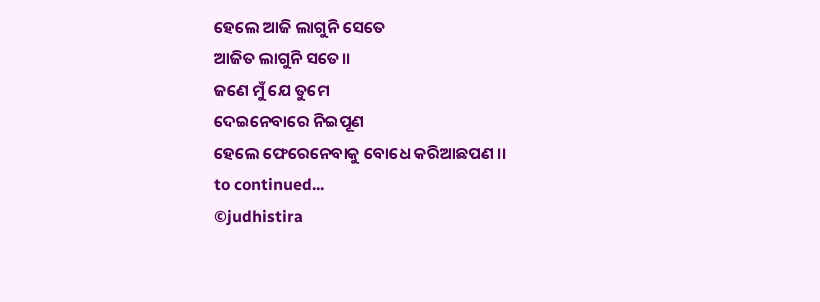ହେଲେ ଆଜି ଲାଗୁନି ସେତେ
ଆଜିତ ଲାଗୁନି ସତେ।।
ଜଣେ ମୁଁ ଯେ ତୁମେ
ଦେଇନେବାରେ ନିଇପୂଣ
ହେଲେ ଫେରେନେବାକୁ ବୋଧେ କରିଆଛପଣ ।।
to continued...
©judhistira